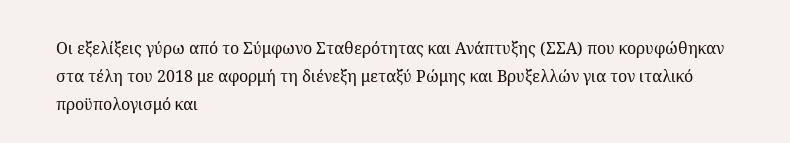Οι εξελίξεις γύρω από το Σύμφωνο Σταθερότητας και Ανάπτυξης (ΣΣΑ) που κορυφώθηκαν στα τέλη του 2018 με αφορμή τη διένεξη μεταξύ Ρώμης και Βρυξελλών για τον ιταλικό προϋπολογισμό και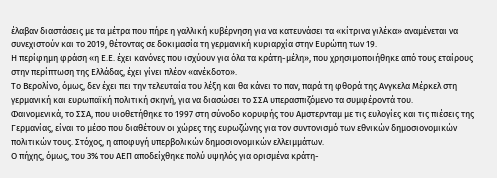έλαβαν διαστάσεις με τα μέτρα που πήρε η γαλλική κυβέρνηση για να κατευνάσει τα «κίτρινα γιλέκα» αναμένεται να συνεχιστούν και το 2019, θέτοντας σε δοκιμασία τη γερμανική κυριαρχία στην Ευρώπη των 19.
Η περίφημη φράση «η Ε.Ε. έχει κανόνες που ισχύουν για όλα τα κράτη-μέλη», που χρησιμοποιήθηκε από τους εταίρους στην περίπτωση της Ελλάδας, έχει γίνει πλέον «ανέκδοτο».
Το Βερολίνο, όμως, δεν έχει πει την τελευταία του λέξη και θα κάνει το παν, παρά τη φθορά της Ανγκελα Μέρκελ στη γερμανική και ευρωπαϊκή πολιτική σκηνή, για να διασώσει το ΣΣΑ υπερασπιζόμενο τα συμφέροντά του.
Φαινομενικά, το ΣΣΑ, που υιοθετήθηκε το 1997 στη σύνοδο κορυφής του Αμστερνταμ με τις ευλογίες και τις πιέσεις της Γερμανίας, είναι το μέσο που διαθέτουν οι χώρες της ευρωζώνης για τον συντονισμό των εθνικών δημοσιονομικών πολιτικών τους. Στόχος, η αποφυγή υπερβολικών δημοσιονομικών ελλειμμάτων.
Ο πήχης, όμως, του 3% του ΑΕΠ αποδείχθηκε πολύ υψηλός για ορισμένα κράτη-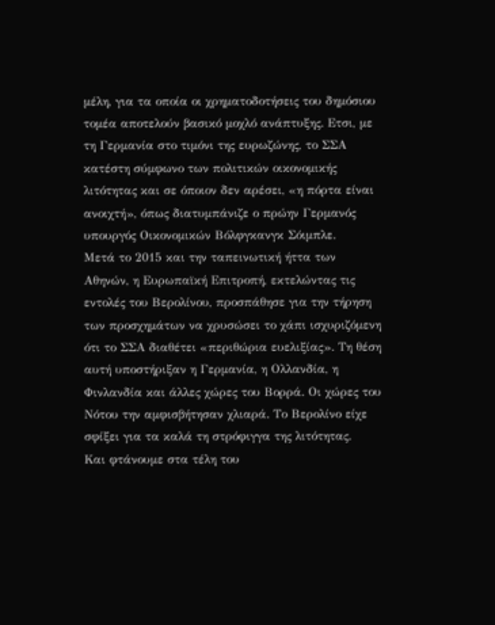μέλη, για τα οποία οι χρηματοδοτήσεις του δημόσιου τομέα αποτελούν βασικό μοχλό ανάπτυξης. Ετσι, με τη Γερμανία στο τιμόνι της ευρωζώνης, το ΣΣΑ κατέστη σύμφωνο των πολιτικών οικονομικής λιτότητας και σε όποιον δεν αρέσει, «η πόρτα είναι ανοιχτή», όπως διατυμπάνιζε ο πρώην Γερμανός υπουργός Οικονομικών Βόλφγκανγκ Σόιμπλε.
Μετά το 2015 και την ταπεινωτική ήττα των Αθηνών, η Ευρωπαϊκή Επιτροπή, εκτελώντας τις εντολές του Βερολίνου, προσπάθησε για την τήρηση των προσχημάτων να χρυσώσει το χάπι ισχυριζόμενη ότι το ΣΣΑ διαθέτει «περιθώρια ευελιξίας». Τη θέση αυτή υποστήριξαν η Γερμανία, η Ολλανδία, η Φινλανδία και άλλες χώρες του Βορρά. Οι χώρες του Νότου την αμφισβήτησαν χλιαρά. Το Βερολίνο είχε σφίξει για τα καλά τη στρόφιγγα της λιτότητας.
Και φτάνουμε στα τέλη του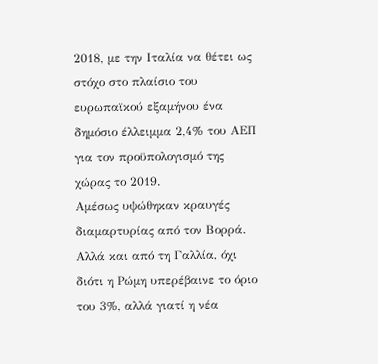2018, με την Ιταλία να θέτει ως στόχο στο πλαίσιο του ευρωπαϊκού εξαμήνου ένα δημόσιο έλλειμμα 2,4% του ΑΕΠ για τον προϋπολογισμό της χώρας το 2019.
Αμέσως υψώθηκαν κραυγές διαμαρτυρίας από τον Βορρά. Αλλά και από τη Γαλλία, όχι διότι η Ρώμη υπερέβαινε το όριο του 3%, αλλά γιατί η νέα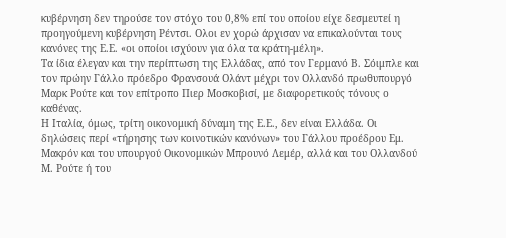κυβέρνηση δεν τηρούσε τον στόχο του 0,8% επί του οποίου είχε δεσμευτεί η προηγούμενη κυβέρνηση Ρέντσι. Ολοι εν χορώ άρχισαν να επικαλούνται τους κανόνες της Ε.Ε. «οι οποίοι ισχύουν για όλα τα κράτη-μέλη».
Τα ίδια έλεγαν και την περίπτωση της Ελλάδας, από τον Γερμανό Β. Σόιμπλε και τον πρώην Γάλλο πρόεδρο Φρανσουά Ολάντ μέχρι τον Ολλανδό πρωθυπουργό Μαρκ Ρούτε και τον επίτροπο Πιερ Μοσκοβισί, με διαφορετικούς τόνους ο καθένας.
Η Ιταλία, όμως, τρίτη οικονομική δύναμη της Ε.Ε., δεν είναι Ελλάδα. Οι δηλώσεις περί «τήρησης των κοινοτικών κανόνων» του Γάλλου προέδρου Εμ. Μακρόν και του υπουργού Οικονομικών Μπρουνό Λεμέρ, αλλά και του Ολλανδού Μ. Ρούτε ή του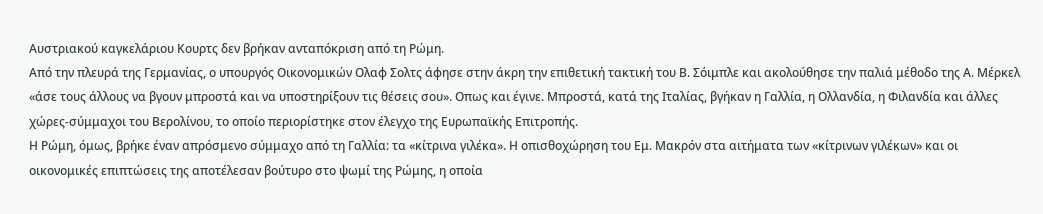Αυστριακού καγκελάριου Κουρτς δεν βρήκαν ανταπόκριση από τη Ρώμη.
Από την πλευρά της Γερμανίας, ο υπουργός Οικονομικών Ολαφ Σολτς άφησε στην άκρη την επιθετική τακτική του Β. Σόιμπλε και ακολούθησε την παλιά μέθοδο της Α. Μέρκελ «άσε τους άλλους να βγουν μπροστά και να υποστηρίξουν τις θέσεις σου». Οπως και έγινε. Μπροστά, κατά της Ιταλίας, βγήκαν η Γαλλία, η Ολλανδία, η Φιλανδία και άλλες χώρες-σύμμαχοι του Βερολίνου, το οποίο περιορίστηκε στον έλεγχο της Ευρωπαϊκής Επιτροπής.
Η Ρώμη, όμως, βρήκε έναν απρόσμενο σύμμαχο από τη Γαλλία: τα «κίτρινα γιλέκα». Η οπισθοχώρηση του Εμ. Μακρόν στα αιτήματα των «κίτρινων γιλέκων» και οι οικονομικές επιπτώσεις της αποτέλεσαν βούτυρο στο ψωμί της Ρώμης, η οποία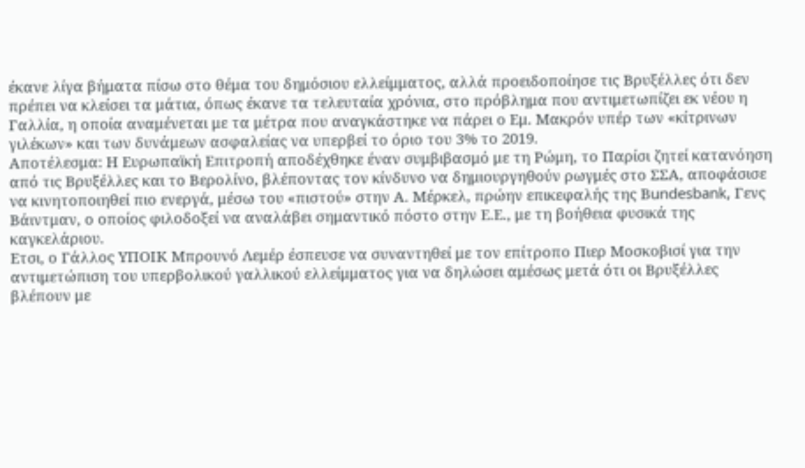έκανε λίγα βήματα πίσω στο θέμα του δημόσιου ελλείμματος, αλλά προειδοποίησε τις Βρυξέλλες ότι δεν πρέπει να κλείσει τα μάτια, όπως έκανε τα τελευταία χρόνια, στο πρόβλημα που αντιμετωπίζει εκ νέου η Γαλλία, η οποία αναμένεται με τα μέτρα που αναγκάστηκε να πάρει ο Εμ. Μακρόν υπέρ των «κίτρινων γιλέκων» και των δυνάμεων ασφαλείας να υπερβεί το όριο του 3% το 2019.
Αποτέλεσμα: Η Ευρωπαϊκή Επιτροπή αποδέχθηκε έναν συμβιβασμό με τη Ρώμη, το Παρίσι ζητεί κατανόηση από τις Βρυξέλλες και το Βερολίνο, βλέποντας τον κίνδυνο να δημιουργηθούν ρωγμές στο ΣΣΑ, αποφάσισε να κινητοποιηθεί πιο ενεργά, μέσω του «πιστού» στην Α. Μέρκελ, πρώην επικεφαλής της Βundesbank, Γενς Βάιντμαν, ο οποίος φιλοδοξεί να αναλάβει σημαντικό πόστο στην Ε.Ε., με τη βοήθεια φυσικά της καγκελάριου.
Ετσι, ο Γάλλος ΥΠΟΙΚ Μπρουνό Λεμέρ έσπευσε να συναντηθεί με τον επίτροπο Πιερ Μοσκοβισί για την αντιμετώπιση του υπερβολικού γαλλικού ελλείμματος για να δηλώσει αμέσως μετά ότι οι Βρυξέλλες βλέπουν με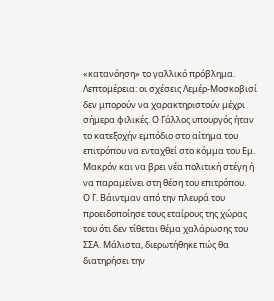«κατανόηση» το γαλλικό πρόβλημα.
Λεπτομέρεια: οι σχέσεις Λεμέρ-Μοσκοβισί δεν μπορούν να χαρακτηριστούν μέχρι σήμερα φιλικές. Ο Γάλλος υπουργός ήταν το κατεξοχήν εμπόδιο στο αίτημα του επιτρόπου να ενταχθεί στο κόμμα του Εμ. Μακρόν και να βρει νέα πολιτική στέγη ή να παραμείνει στη θέση του επιτρόπου.
Ο Γ. Βάιντμαν από την πλευρά του προειδοποίησε τους εταίρους της χώρας του ότι δεν τίθεται θέμα χαλάρωσης του ΣΣΑ. Μάλιστα, διερωτήθηκε πώς θα διατηρήσει την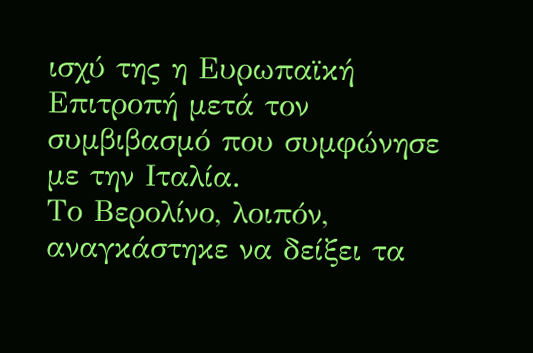ισχύ της η Ευρωπαϊκή Επιτροπή μετά τον συμβιβασμό που συμφώνησε με την Ιταλία.
Το Βερολίνο, λοιπόν, αναγκάστηκε να δείξει τα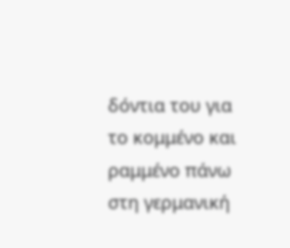δόντια του για το κομμένο και ραμμένο πάνω στη γερμανική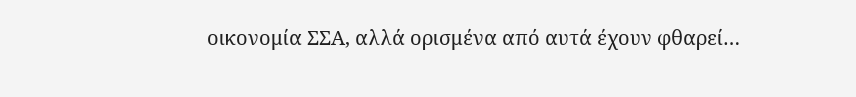οικονομία ΣΣΑ, αλλά ορισμένα από αυτά έχουν φθαρεί…